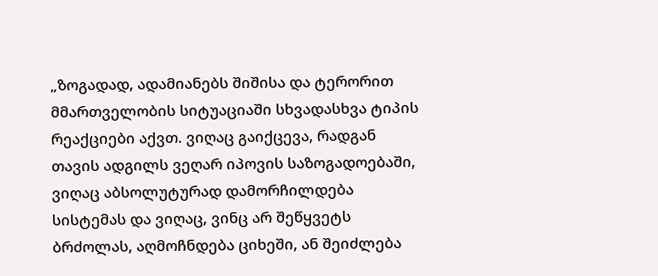„ზოგადად, ადამიანებს შიშისა და ტერორით მმართველობის სიტუაციაში სხვადასხვა ტიპის რეაქციები აქვთ. ვიღაც გაიქცევა, რადგან თავის ადგილს ვეღარ იპოვის საზოგადოებაში, ვიღაც აბსოლუტურად დამორჩილდება სისტემას და ვიღაც, ვინც არ შეწყვეტს ბრძოლას, აღმოჩნდება ციხეში, ან შეიძლება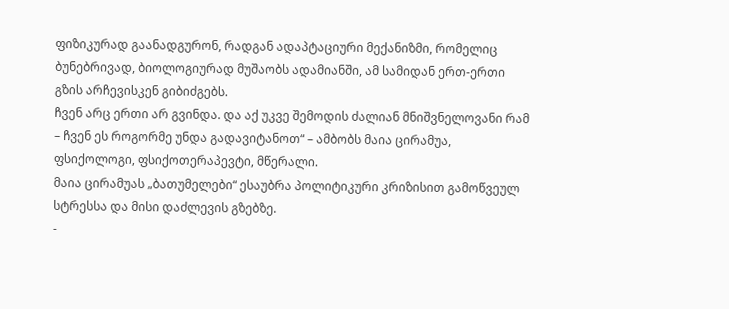ფიზიკურად გაანადგურონ, რადგან ადაპტაციური მექანიზმი, რომელიც ბუნებრივად, ბიოლოგიურად მუშაობს ადამიანში, ამ სამიდან ერთ-ერთი გზის არჩევისკენ გიბიძგებს.
ჩვენ არც ერთი არ გვინდა. და აქ უკვე შემოდის ძალიან მნიშვნელოვანი რამ – ჩვენ ეს როგორმე უნდა გადავიტანოთ“ – ამბობს მაია ცირამუა, ფსიქოლოგი, ფსიქოთერაპევტი, მწერალი.
მაია ცირამუას „ბათუმელები“ ესაუბრა პოლიტიკური კრიზისით გამოწვეულ სტრესსა და მისი დაძლევის გზებზე.
-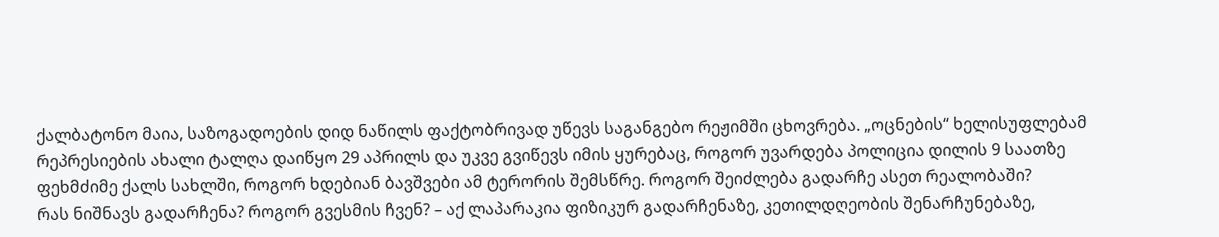ქალბატონო მაია, საზოგადოების დიდ ნაწილს ფაქტობრივად უწევს საგანგებო რეჟიმში ცხოვრება. „ოცნების“ ხელისუფლებამ რეპრესიების ახალი ტალღა დაიწყო 29 აპრილს და უკვე გვიწევს იმის ყურებაც, როგორ უვარდება პოლიცია დილის 9 საათზე ფეხმძიმე ქალს სახლში, როგორ ხდებიან ბავშვები ამ ტერორის შემსწრე. როგორ შეიძლება გადარჩე ასეთ რეალობაში?
რას ნიშნავს გადარჩენა? როგორ გვესმის ჩვენ? – აქ ლაპარაკია ფიზიკურ გადარჩენაზე, კეთილდღეობის შენარჩუნებაზე,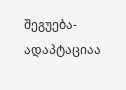შეგუება-ადაპტაციაა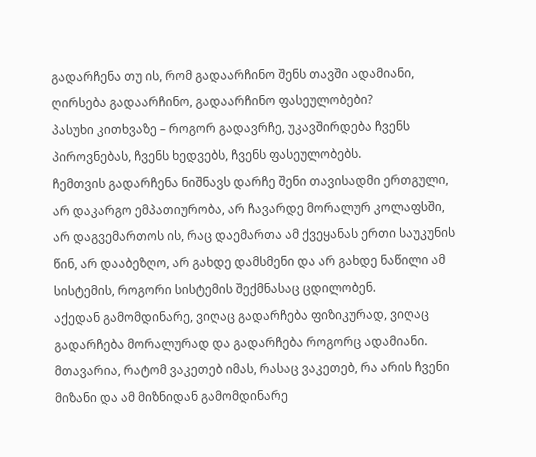გადარჩენა თუ ის, რომ გადაარჩინო შენს თავში ადამიანი, ღირსება გადაარჩინო, გადაარჩინო ფასეულობები?
პასუხი კითხვაზე – როგორ გადავრჩე, უკავშირდება ჩვენს პიროვნებას, ჩვენს ხედვებს, ჩვენს ფასეულობებს.
ჩემთვის გადარჩენა ნიშნავს დარჩე შენი თავისადმი ერთგული, არ დაკარგო ემპათიურობა, არ ჩავარდე მორალურ კოლაფსში, არ დაგვემართოს ის, რაც დაემართა ამ ქვეყანას ერთი საუკუნის წინ, არ დააბეზღო, არ გახდე დამსმენი და არ გახდე ნაწილი ამ სისტემის, როგორი სისტემის შექმნასაც ცდილობენ.
აქედან გამომდინარე, ვიღაც გადარჩება ფიზიკურად, ვიღაც გადარჩება მორალურად და გადარჩება როგორც ადამიანი.
მთავარია, რატომ ვაკეთებ იმას, რასაც ვაკეთებ, რა არის ჩვენი მიზანი და ამ მიზნიდან გამომდინარე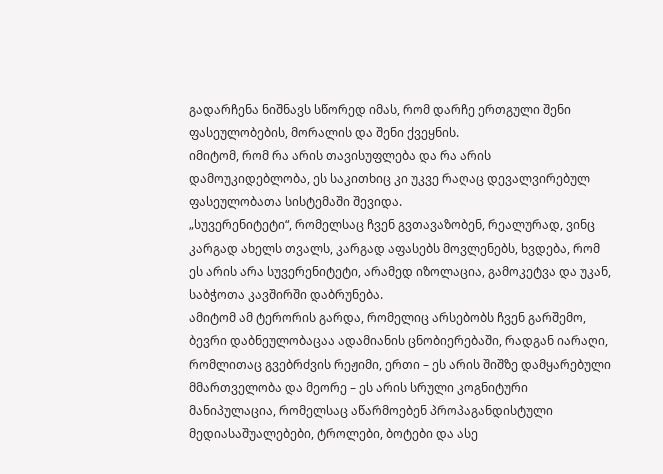გადარჩენა ნიშნავს სწორედ იმას, რომ დარჩე ერთგული შენი ფასეულობების, მორალის და შენი ქვეყნის.
იმიტომ, რომ რა არის თავისუფლება და რა არის დამოუკიდებლობა, ეს საკითხიც კი უკვე რაღაც დევალვირებულ ფასეულობათა სისტემაში შევიდა.
„სუვერენიტეტი“, რომელსაც ჩვენ გვთავაზობენ, რეალურად, ვინც კარგად ახელს თვალს, კარგად აფასებს მოვლენებს, ხვდება, რომ ეს არის არა სუვერენიტეტი, არამედ იზოლაცია, გამოკეტვა და უკან, საბჭოთა კავშირში დაბრუნება.
ამიტომ ამ ტერორის გარდა, რომელიც არსებობს ჩვენ გარშემო, ბევრი დაბნეულობაცაა ადამიანის ცნობიერებაში, რადგან იარაღი, რომლითაც გვებრძვის რეჟიმი, ერთი – ეს არის შიშზე დამყარებული მმართველობა და მეორე – ეს არის სრული კოგნიტური მანიპულაცია, რომელსაც აწარმოებენ პროპაგანდისტული მედიასაშუალებები, ტროლები, ბოტები და ასე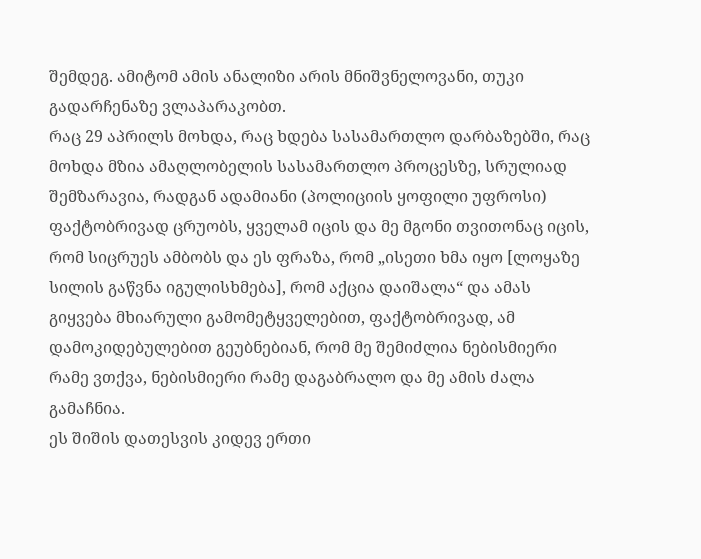შემდეგ. ამიტომ ამის ანალიზი არის მნიშვნელოვანი, თუკი გადარჩენაზე ვლაპარაკობთ.
რაც 29 აპრილს მოხდა, რაც ხდება სასამართლო დარბაზებში, რაც მოხდა მზია ამაღლობელის სასამართლო პროცესზე, სრულიად შემზარავია, რადგან ადამიანი (პოლიციის ყოფილი უფროსი) ფაქტობრივად ცრუობს, ყველამ იცის და მე მგონი თვითონაც იცის, რომ სიცრუეს ამბობს და ეს ფრაზა, რომ „ისეთი ხმა იყო [ლოყაზე სილის გაწვნა იგულისხმება], რომ აქცია დაიშალა“ და ამას გიყვება მხიარული გამომეტყველებით, ფაქტობრივად, ამ დამოკიდებულებით გეუბნებიან, რომ მე შემიძლია ნებისმიერი რამე ვთქვა, ნებისმიერი რამე დაგაბრალო და მე ამის ძალა გამაჩნია.
ეს შიშის დათესვის კიდევ ერთი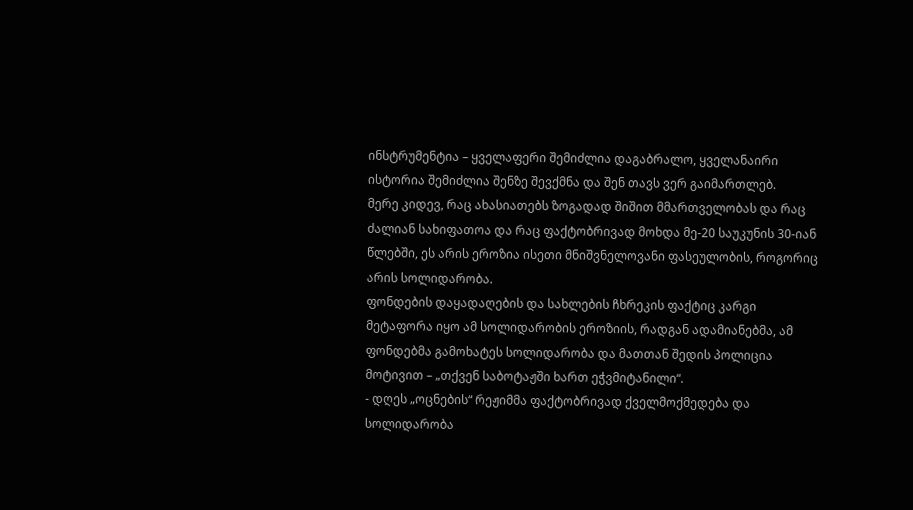ინსტრუმენტია – ყველაფერი შემიძლია დაგაბრალო, ყველანაირი ისტორია შემიძლია შენზე შევქმნა და შენ თავს ვერ გაიმართლებ.
მერე კიდევ, რაც ახასიათებს ზოგადად შიშით მმართველობას და რაც ძალიან სახიფათოა და რაც ფაქტობრივად მოხდა მე-20 საუკუნის 30-იან წლებში, ეს არის ეროზია ისეთი მნიშვნელოვანი ფასეულობის, როგორიც არის სოლიდარობა.
ფონდების დაყადაღების და სახლების ჩხრეკის ფაქტიც კარგი მეტაფორა იყო ამ სოლიდარობის ეროზიის, რადგან ადამიანებმა, ამ ფონდებმა გამოხატეს სოლიდარობა და მათთან შედის პოლიცია მოტივით – „თქვენ საბოტაჟში ხართ ეჭვმიტანილი“.
- დღეს „ოცნების“ რეჟიმმა ფაქტობრივად ქველმოქმედება და სოლიდარობა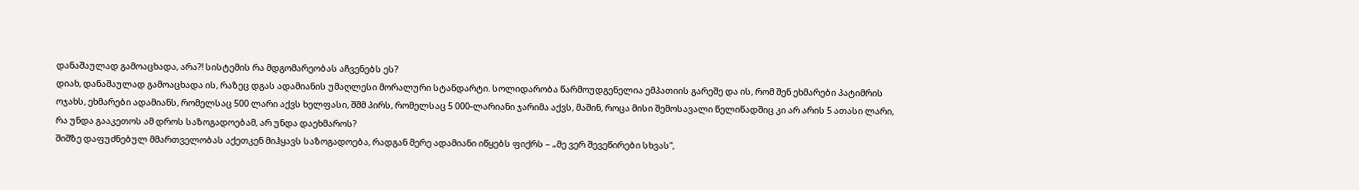დანაშაულად გამოაცხადა, არა?! სისტემის რა მდგომარეობას აჩვენებს ეს?
დიახ, დანაშაულად გამოაცხადა ის, რაზეც დგას ადამიანის უმაღლესი მორალური სტანდარტი. სოლიდარობა წარმოუდგენელია ემპათიის გარეშე და ის, რომ შენ ეხმარები პატიმრის ოჯახს, ეხმარები ადამიანს, რომელსაც 500 ლარი აქვს ხელფასი, შშმ პირს, რომელსაც 5 000-ლარიანი ჯარიმა აქვს, მაშინ, როცა მისი შემოსავალი წელიწადშიც კი არ არის 5 ათასი ლარი, რა უნდა გააკეთოს ამ დროს საზოგადოებამ, არ უნდა დაეხმაროს?
შიშზე დაფუძნებულ მმართველობას აქეთკენ მიჰყავს საზოგადოება, რადგან მერე ადამიანი იწყებს ფიქრს – „მე ვერ შევეწირები სხვას“,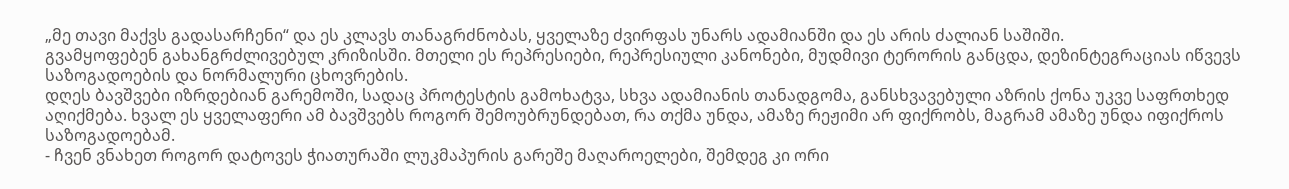„მე თავი მაქვს გადასარჩენი“ და ეს კლავს თანაგრძნობას, ყველაზე ძვირფას უნარს ადამიანში და ეს არის ძალიან საშიში.
გვამყოფებენ გახანგრძლივებულ კრიზისში. მთელი ეს რეპრესიები, რეპრესიული კანონები, მუდმივი ტერორის განცდა, დეზინტეგრაციას იწვევს საზოგადოების და ნორმალური ცხოვრების.
დღეს ბავშვები იზრდებიან გარემოში, სადაც პროტესტის გამოხატვა, სხვა ადამიანის თანადგომა, განსხვავებული აზრის ქონა უკვე საფრთხედ აღიქმება. ხვალ ეს ყველაფერი ამ ბავშვებს როგორ შემოუბრუნდებათ, რა თქმა უნდა, ამაზე რეჟიმი არ ფიქრობს, მაგრამ ამაზე უნდა იფიქროს საზოგადოებამ.
- ჩვენ ვნახეთ როგორ დატოვეს ჭიათურაში ლუკმაპურის გარეშე მაღაროელები, შემდეგ კი ორი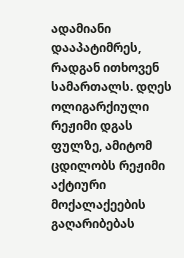ადამიანი დააპატიმრეს, რადგან ითხოვენ სამართალს. დღეს ოლიგარქიული რეჟიმი დგას ფულზე, ამიტომ ცდილობს რეჟიმი აქტიური მოქალაქეების გაღარიბებას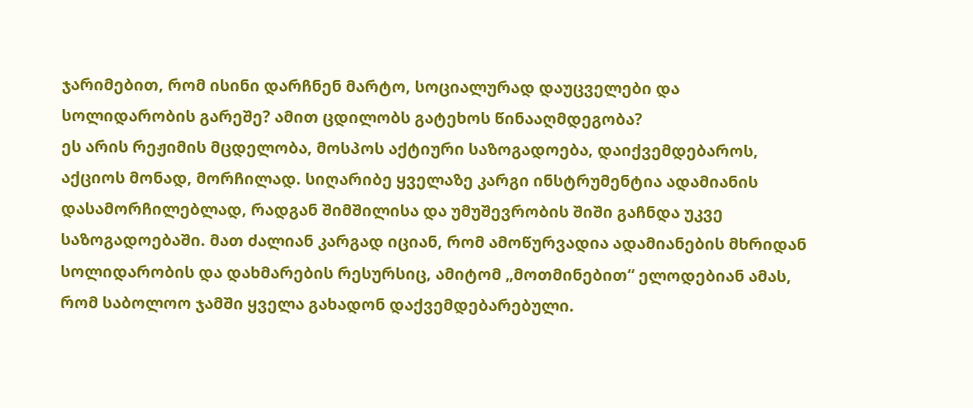ჯარიმებით, რომ ისინი დარჩნენ მარტო, სოციალურად დაუცველები და სოლიდარობის გარეშე? ამით ცდილობს გატეხოს წინააღმდეგობა?
ეს არის რეჟიმის მცდელობა, მოსპოს აქტიური საზოგადოება, დაიქვემდებაროს, აქციოს მონად, მორჩილად. სიღარიბე ყველაზე კარგი ინსტრუმენტია ადამიანის დასამორჩილებლად, რადგან შიმშილისა და უმუშევრობის შიში გაჩნდა უკვე საზოგადოებაში. მათ ძალიან კარგად იციან, რომ ამოწურვადია ადამიანების მხრიდან სოლიდარობის და დახმარების რესურსიც, ამიტომ „მოთმინებით“ ელოდებიან ამას, რომ საბოლოო ჯამში ყველა გახადონ დაქვემდებარებული.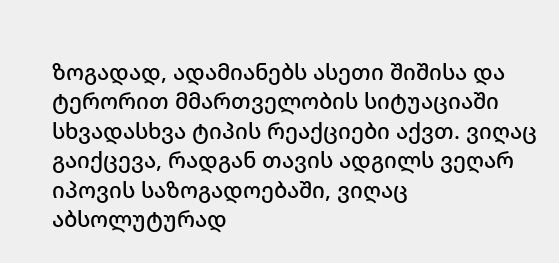ზოგადად, ადამიანებს ასეთი შიშისა და ტერორით მმართველობის სიტუაციაში სხვადასხვა ტიპის რეაქციები აქვთ. ვიღაც გაიქცევა, რადგან თავის ადგილს ვეღარ იპოვის საზოგადოებაში, ვიღაც აბსოლუტურად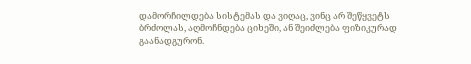დამორჩილდება სისტემას და ვიღაც, ვინც არ შეწყვეტს ბრძოლას, აღმოჩნდება ციხეში, ან შეიძლება ფიზიკურად გაანადგურონ.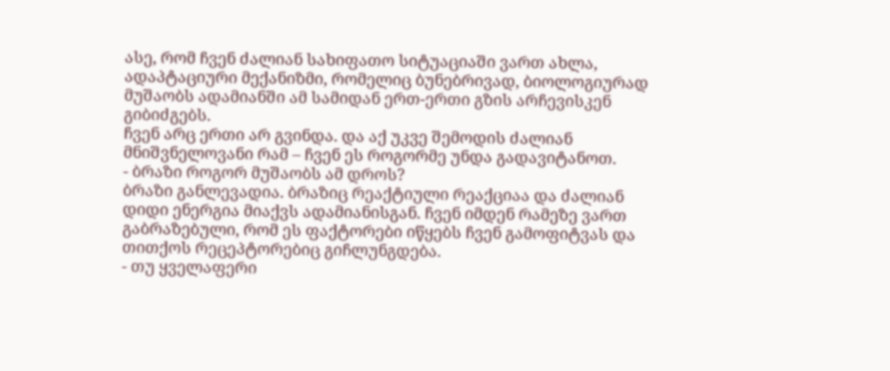ასე, რომ ჩვენ ძალიან სახიფათო სიტუაციაში ვართ ახლა, ადაპტაციური მექანიზმი, რომელიც ბუნებრივად, ბიოლოგიურად მუშაობს ადამიანში ამ სამიდან ერთ-ერთი გზის არჩევისკენ გიბიძგებს.
ჩვენ არც ერთი არ გვინდა. და აქ უკვე შემოდის ძალიან მნიშვნელოვანი რამ – ჩვენ ეს როგორმე უნდა გადავიტანოთ.
- ბრაზი როგორ მუშაობს ამ დროს?
ბრაზი განლევადია. ბრაზიც რეაქტიული რეაქციაა და ძალიან დიდი ენერგია მიაქვს ადამიანისგან. ჩვენ იმდენ რამეზე ვართ გაბრაზებული, რომ ეს ფაქტორები იწყებს ჩვენ გამოფიტვას და თითქოს რეცეპტორებიც გიჩლუნგდება.
- თუ ყველაფერი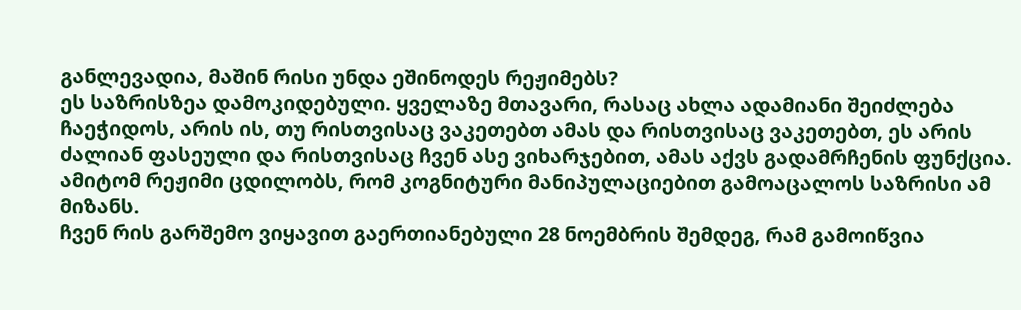განლევადია, მაშინ რისი უნდა ეშინოდეს რეჟიმებს?
ეს საზრისზეა დამოკიდებული. ყველაზე მთავარი, რასაც ახლა ადამიანი შეიძლება ჩაეჭიდოს, არის ის, თუ რისთვისაც ვაკეთებთ ამას და რისთვისაც ვაკეთებთ, ეს არის ძალიან ფასეული და რისთვისაც ჩვენ ასე ვიხარჯებით, ამას აქვს გადამრჩენის ფუნქცია.
ამიტომ რეჟიმი ცდილობს, რომ კოგნიტური მანიპულაციებით გამოაცალოს საზრისი ამ მიზანს.
ჩვენ რის გარშემო ვიყავით გაერთიანებული 28 ნოემბრის შემდეგ, რამ გამოიწვია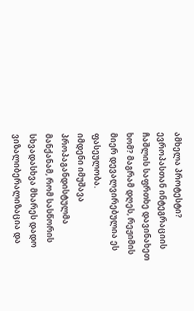ამხელა პროტესტი? ევროპასთან ინტეგრაციის ჩაშლის საფრთხე დავინახეთ ხომ? მაგრამ დღეს, რეჟიმის მიერ დევალვირებულია ეს ფასეულობა.
იმდენი იმუშავა პროპაგანდისტულმა მანქანამ, რომ სასწორის სხვადასხვა მხარეს დადო ვიზალიბერალიზაცია და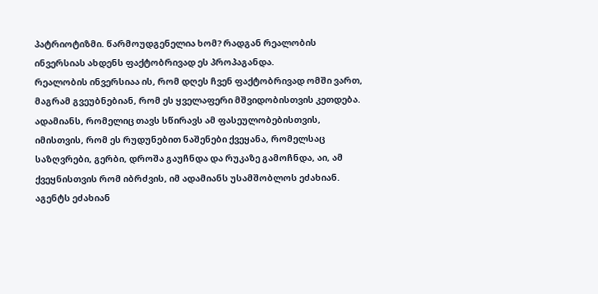პატრიოტიზმი. წარმოუდგენელია ხომ? რადგან რეალობის ინვერსიას ახდენს ფაქტობრივად ეს პროპაგანდა.
რეალობის ინვერსიაა ის, რომ დღეს ჩვენ ფაქტობრივად ომში ვართ, მაგრამ გვეუბნებიან, რომ ეს ყველაფერი მშვიდობისთვის კეთდება. ადამიანს, რომელიც თავს სწირავს ამ ფასეულობებისთვის, იმისთვის, რომ ეს რუდუნებით ნაშენები ქვეყანა, რომელსაც საზღვრები, გერბი, დროშა გაუჩნდა და რუკაზე გამოჩნდა, აი, ამ ქვეყნისთვის რომ იბრძვის, იმ ადამიანს უსამშობლოს ეძახიან.
აგენტს ეძახიან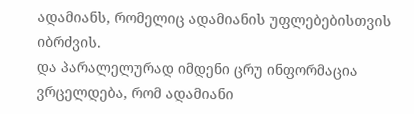ადამიანს, რომელიც ადამიანის უფლებებისთვის იბრძვის.
და პარალელურად იმდენი ცრუ ინფორმაცია ვრცელდება, რომ ადამიანი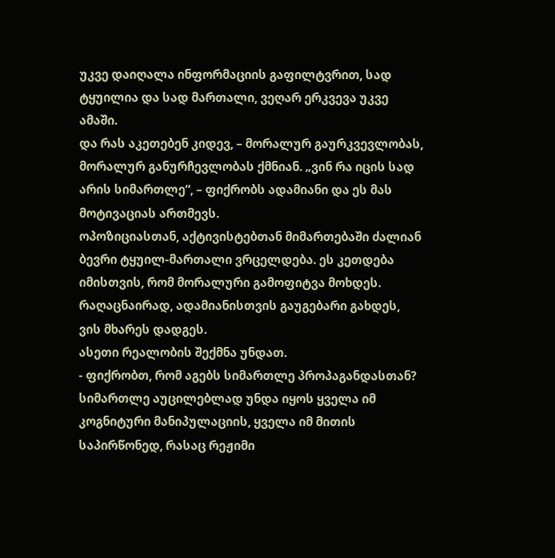უკვე დაიღალა ინფორმაციის გაფილტვრით, სად ტყუილია და სად მართალი, ვეღარ ერკვევა უკვე ამაში.
და რას აკეთებენ კიდევ, – მორალურ გაურკვევლობას, მორალურ განურჩევლობას ქმნიან. „ვინ რა იცის სად არის სიმართლე“, – ფიქრობს ადამიანი და ეს მას მოტივაციას ართმევს.
ოპოზიციასთან, აქტივისტებთან მიმართებაში ძალიან ბევრი ტყუილ-მართალი ვრცელდება. ეს კეთდება იმისთვის, რომ მორალური გამოფიტვა მოხდეს. რაღაცნაირად, ადამიანისთვის გაუგებარი გახდეს, ვის მხარეს დადგეს.
ასეთი რეალობის შექმნა უნდათ.
- ფიქრობთ, რომ აგებს სიმართლე პროპაგანდასთან?
სიმართლე აუცილებლად უნდა იყოს ყველა იმ კოგნიტური მანიპულაციის, ყველა იმ მითის საპირწონედ, რასაც რეჟიმი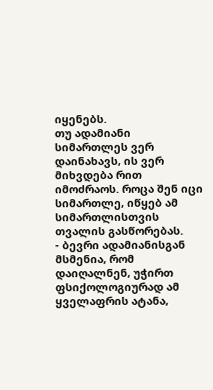იყენებს.
თუ ადამიანი სიმართლეს ვერ დაინახავს, ის ვერ მიხვდება რით იმოძრაოს. როცა შენ იცი სიმართლე, იწყებ ამ სიმართლისთვის თვალის გასწორებას.
- ბევრი ადამიანისგან მსმენია, რომ დაიღალნენ, უჭირთ ფსიქოლოგიურად ამ ყველაფრის ატანა,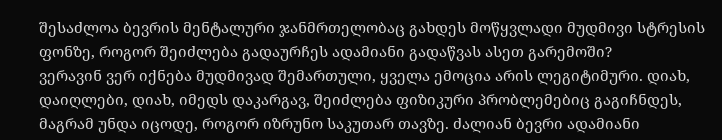შესაძლოა ბევრის მენტალური ჯანმრთელობაც გახდეს მოწყვლადი მუდმივი სტრესის ფონზე, როგორ შეიძლება გადაურჩეს ადამიანი გადაწვას ასეთ გარემოში?
ვერავინ ვერ იქნება მუდმივად შემართული, ყველა ემოცია არის ლეგიტიმური. დიახ, დაიღლები, დიახ, იმედს დაკარგავ, შეიძლება ფიზიკური პრობლემებიც გაგიჩნდეს, მაგრამ უნდა იცოდე, როგორ იზრუნო საკუთარ თავზე. ძალიან ბევრი ადამიანი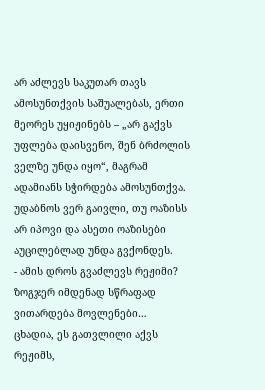არ აძლევს საკუთარ თავს ამოსუნთქვის საშუალებას, ერთი მეორეს უყიჟინებს – „არ გაქვს უფლება დაისვენო, შენ ბრძოლის ველზე უნდა იყო“, მაგრამ ადამიანს სჭირდება ამოსუნთქვა.
უდაბნოს ვერ გაივლი, თუ ოაზისს არ იპოვი და ასეთი ოაზისები აუცილებლად უნდა გვქონდეს.
- ამის დროს გვაძლევს რეჟიმი? ზოგჯერ იმდენად სწრაფად ვითარდება მოვლენები…
ცხადია, ეს გათვლილი აქვს რეჟიმს,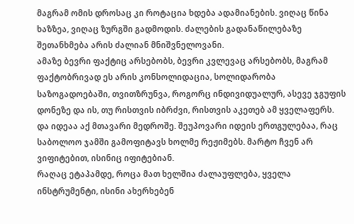მაგრამ ომის დროსაც კი როტაცია ხდება ადამიანების. ვიღაც წინა ხაზზეა, ვიღაც ზურგში გადმოდის. ძალების გადანაწილებაზე შეთანხმება არის ძალიან მნიშვნელოვანი.
ამაზე ბევრი ფაქტიც არსებობს, ბევრი კვლევაც არსებობს, მაგრამ ფაქტობრივად ეს არის კონსოლიდაცია, სოლიდარობა საზოგადოებაში, თვითზრუნვა, როგორც ინდივიდუალურ, ასევე ჯგუფის დონეზე და ის, თუ რისთვის იბრძვი, რისთვის აკეთებ ამ ყველაფერს.
და იდეაა აქ მთავარი მედროშე. შეუპოვარი იდეის ერთგულებაა, რაც საბოლოო ჯამში გამოფიტავს ხოლმე რეჟიმებს. მარტო ჩვენ არ ვიფიტებით, ისინიც იფიტებიან.
რაღაც ეტაპამდე, როცა მათ ხელშია ძალაუფლება, ყველა ინსტრუმენტი, ისინი ახერხებენ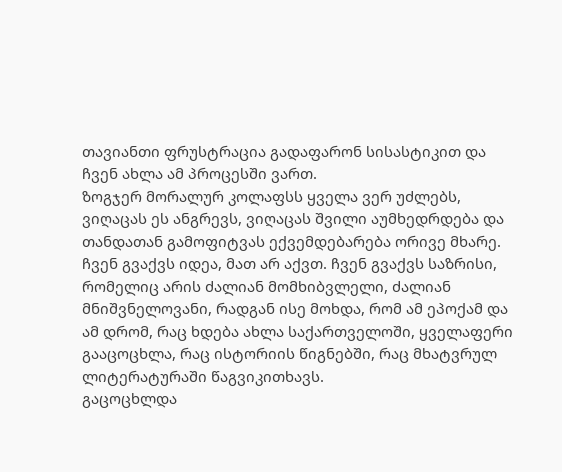თავიანთი ფრუსტრაცია გადაფარონ სისასტიკით და ჩვენ ახლა ამ პროცესში ვართ.
ზოგჯერ მორალურ კოლაფსს ყველა ვერ უძლებს, ვიღაცას ეს ანგრევს, ვიღაცას შვილი აუმხედრდება და თანდათან გამოფიტვას ექვემდებარება ორივე მხარე.
ჩვენ გვაქვს იდეა, მათ არ აქვთ. ჩვენ გვაქვს საზრისი, რომელიც არის ძალიან მომხიბვლელი, ძალიან მნიშვნელოვანი, რადგან ისე მოხდა, რომ ამ ეპოქამ და ამ დრომ, რაც ხდება ახლა საქართველოში, ყველაფერი გააცოცხლა, რაც ისტორიის წიგნებში, რაც მხატვრულ ლიტერატურაში წაგვიკითხავს.
გაცოცხლდა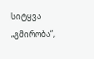სიტყვა „გმირობა“,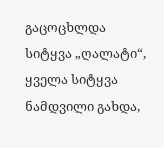გაცოცხლდა სიტყვა „ღალატი“, ყველა სიტყვა ნამდვილი გახდა,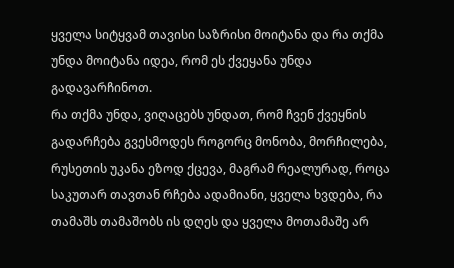ყველა სიტყვამ თავისი საზრისი მოიტანა და რა თქმა უნდა მოიტანა იდეა, რომ ეს ქვეყანა უნდა გადავარჩინოთ.
რა თქმა უნდა, ვიღაცებს უნდათ, რომ ჩვენ ქვეყნის გადარჩება გვესმოდეს როგორც მონობა, მორჩილება, რუსეთის უკანა ეზოდ ქცევა, მაგრამ რეალურად, როცა საკუთარ თავთან რჩება ადამიანი, ყველა ხვდება, რა თამაშს თამაშობს ის დღეს და ყველა მოთამაშე არ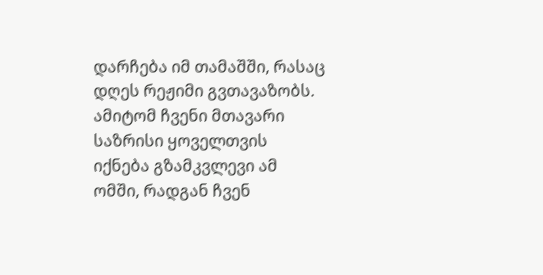დარჩება იმ თამაშში, რასაც დღეს რეჟიმი გვთავაზობს.
ამიტომ ჩვენი მთავარი საზრისი ყოველთვის იქნება გზამკვლევი ამ ომში, რადგან ჩვენ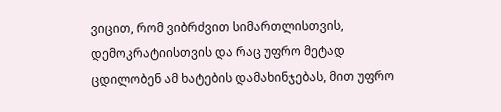ვიცით, რომ ვიბრძვით სიმართლისთვის, დემოკრატიისთვის და რაც უფრო მეტად ცდილობენ ამ ხატების დამახინჯებას, მით უფრო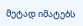მეტად იმატებს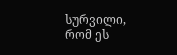სურვილი, რომ ეს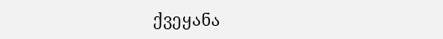ქვეყანა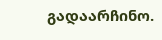გადაარჩინო.